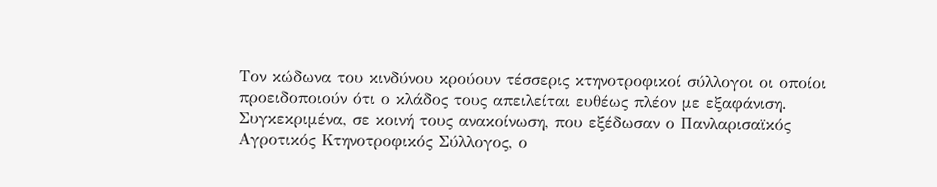Τον κώδωνα του κινδύνου κρούουν τέσσερις κτηνοτροφικοί σύλλογοι οι οποίοι προειδοποιούν ότι ο κλάδος τους απειλείται ευθέως πλέον με εξαφάνιση.
Συγκεκριμένα, σε κοινή τους ανακοίνωση, που εξέδωσαν ο Πανλαρισαϊκός Αγροτικός Κτηνοτροφικός Σύλλογος, ο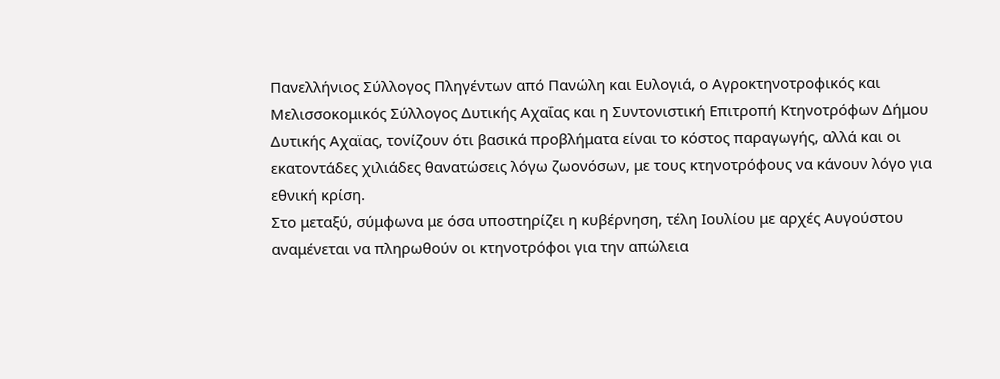Πανελλήνιος Σύλλογος Πληγέντων από Πανώλη και Ευλογιά, ο Αγροκτηνοτροφικός και Μελισσοκομικός Σύλλογος Δυτικής Αχαΐας και η Συντονιστική Επιτροπή Κτηνοτρόφων Δήμου Δυτικής Αχαϊας, τονίζουν ότι βασικά προβλήματα είναι το κόστος παραγωγής, αλλά και οι εκατοντάδες χιλιάδες θανατώσεις λόγω ζωονόσων, με τους κτηνοτρόφους να κάνουν λόγο για εθνική κρίση.
Στο μεταξύ, σύμφωνα με όσα υποστηρίζει η κυβέρνηση, τέλη Ιουλίου με αρχές Αυγούστου αναμένεται να πληρωθούν οι κτηνοτρόφοι για την απώλεια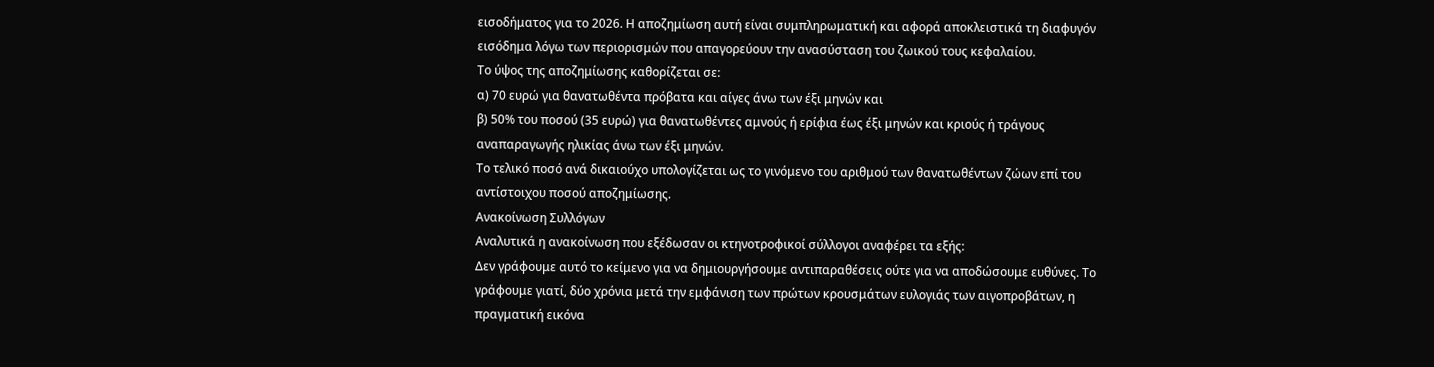εισοδήματος για το 2026. Η αποζημίωση αυτή είναι συμπληρωματική και αφορά αποκλειστικά τη διαφυγόν εισόδημα λόγω των περιορισμών που απαγορεύουν την ανασύσταση του ζωικού τους κεφαλαίου.
Το ύψος της αποζημίωσης καθορίζεται σε:
α) 70 ευρώ για θανατωθέντα πρόβατα και αίγες άνω των έξι μηνών και
β) 50% του ποσού (35 ευρώ) για θανατωθέντες αμνούς ή ερίφια έως έξι μηνών και κριούς ή τράγους αναπαραγωγής ηλικίας άνω των έξι μηνών.
Το τελικό ποσό ανά δικαιούχο υπολογίζεται ως το γινόμενο του αριθμού των θανατωθέντων ζώων επί του αντίστοιχου ποσού αποζημίωσης.
Ανακοίνωση Συλλόγων
Αναλυτικά η ανακοίνωση που εξέδωσαν οι κτηνοτροφικοί σύλλογοι αναφέρει τα εξής:
Δεν γράφουμε αυτό το κείμενο για να δημιουργήσουμε αντιπαραθέσεις ούτε για να αποδώσουμε ευθύνες. Το γράφουμε γιατί, δύο χρόνια μετά την εμφάνιση των πρώτων κρουσμάτων ευλογιάς των αιγοπροβάτων, η πραγματική εικόνα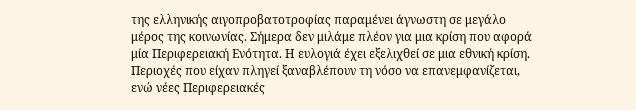της ελληνικής αιγοπροβατοτροφίας παραμένει άγνωστη σε μεγάλο μέρος της κοινωνίας. Σήμερα δεν μιλάμε πλέον για μια κρίση που αφορά μία Περιφερειακή Ενότητα. Η ευλογιά έχει εξελιχθεί σε μια εθνική κρίση. Περιοχές που είχαν πληγεί ξαναβλέπουν τη νόσο να επανεμφανίζεται, ενώ νέες Περιφερειακές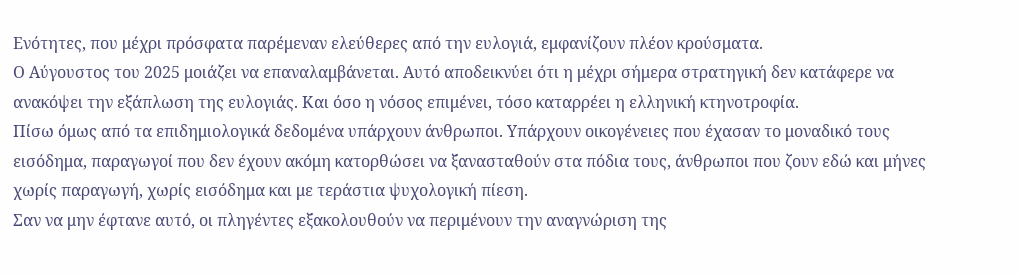Ενότητες, που μέχρι πρόσφατα παρέμεναν ελεύθερες από την ευλογιά, εμφανίζουν πλέον κρούσματα.
Ο Αύγουστος του 2025 μοιάζει να επαναλαμβάνεται. Αυτό αποδεικνύει ότι η μέχρι σήμερα στρατηγική δεν κατάφερε να ανακόψει την εξάπλωση της ευλογιάς. Και όσο η νόσος επιμένει, τόσο καταρρέει η ελληνική κτηνοτροφία.
Πίσω όμως από τα επιδημιολογικά δεδομένα υπάρχουν άνθρωποι. Υπάρχουν οικογένειες που έχασαν το μοναδικό τους εισόδημα, παραγωγοί που δεν έχουν ακόμη κατορθώσει να ξανασταθούν στα πόδια τους, άνθρωποι που ζουν εδώ και μήνες χωρίς παραγωγή, χωρίς εισόδημα και με τεράστια ψυχολογική πίεση.
Σαν να μην έφτανε αυτό, οι πληγέντες εξακολουθούν να περιμένουν την αναγνώριση της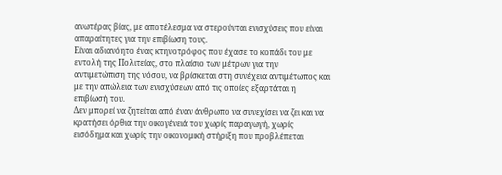ανωτέρας βίας, με αποτέλεσμα να στερούνται ενισχύσεις που είναι απαραίτητες για την επιβίωση τους.
Είναι αδιανόητο ένας κτηνοτρόφος που έχασε το κοπάδι του με εντολή της Πολιτείας, στο πλαίσιο των μέτρων για την αντιμετώπιση της νόσου, να βρίσκεται στη συνέχεια αντιμέτωπος και με την απώλεια των ενισχύσεων από τις οποίες εξαρτάται η επιβίωσή του.
Δεν μπορεί να ζητείται από έναν άνθρωπο να συνεχίσει να ζει και να κρατήσει όρθια την οικογένειά του χωρίς παραγωγή, χωρίς εισόδημα και χωρίς την οικονομική στήριξη που προβλέπεται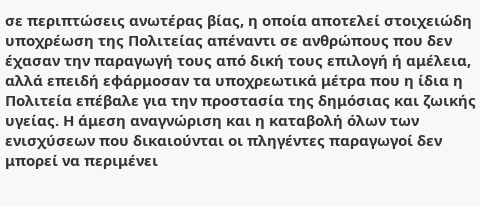σε περιπτώσεις ανωτέρας βίας, η οποία αποτελεί στοιχειώδη υποχρέωση της Πολιτείας απέναντι σε ανθρώπους που δεν έχασαν την παραγωγή τους από δική τους επιλογή ή αμέλεια, αλλά επειδή εφάρμοσαν τα υποχρεωτικά μέτρα που η ίδια η Πολιτεία επέβαλε για την προστασία της δημόσιας και ζωικής υγείας. Η άμεση αναγνώριση και η καταβολή όλων των ενισχύσεων που δικαιούνται οι πληγέντες παραγωγοί δεν μπορεί να περιμένει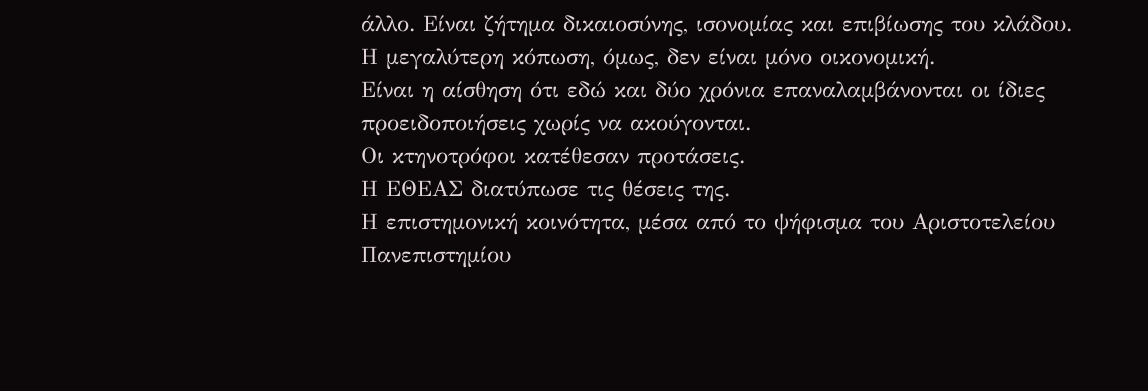άλλο. Είναι ζήτημα δικαιοσύνης, ισονομίας και επιβίωσης του κλάδου.
Η μεγαλύτερη κόπωση, όμως, δεν είναι μόνο οικονομική.
Είναι η αίσθηση ότι εδώ και δύο χρόνια επαναλαμβάνονται οι ίδιες προειδοποιήσεις χωρίς να ακούγονται.
Οι κτηνοτρόφοι κατέθεσαν προτάσεις.
Η ΕΘΕΑΣ διατύπωσε τις θέσεις της.
Η επιστημονική κοινότητα, μέσα από το ψήφισμα του Αριστοτελείου Πανεπιστημίου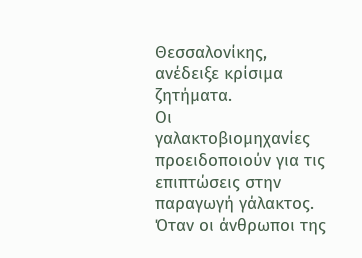Θεσσαλονίκης, ανέδειξε κρίσιμα ζητήματα.
Οι γαλακτοβιομηχανίες προειδοποιούν για τις επιπτώσεις στην παραγωγή γάλακτος.
Όταν οι άνθρωποι της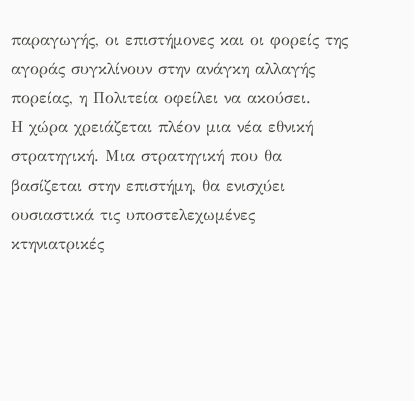παραγωγής, οι επιστήμονες και οι φορείς της αγοράς συγκλίνουν στην ανάγκη αλλαγής πορείας, η Πολιτεία οφείλει να ακούσει.
Η χώρα χρειάζεται πλέον μια νέα εθνική στρατηγική. Μια στρατηγική που θα βασίζεται στην επιστήμη, θα ενισχύει ουσιαστικά τις υποστελεχωμένες κτηνιατρικές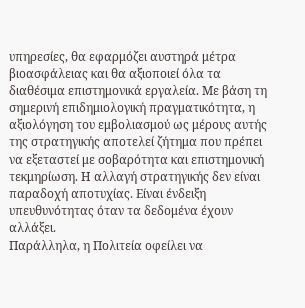υπηρεσίες, θα εφαρμόζει αυστηρά μέτρα βιοασφάλειας και θα αξιοποιεί όλα τα διαθέσιμα επιστημονικά εργαλεία. Με βάση τη σημερινή επιδημιολογική πραγματικότητα, η αξιολόγηση του εμβολιασμού ως μέρους αυτής της στρατηγικής αποτελεί ζήτημα που πρέπει να εξεταστεί με σοβαρότητα και επιστημονική τεκμηρίωση. Η αλλαγή στρατηγικής δεν είναι παραδοχή αποτυχίας. Είναι ένδειξη υπευθυνότητας όταν τα δεδομένα έχουν αλλάξει.
Παράλληλα, η Πολιτεία οφείλει να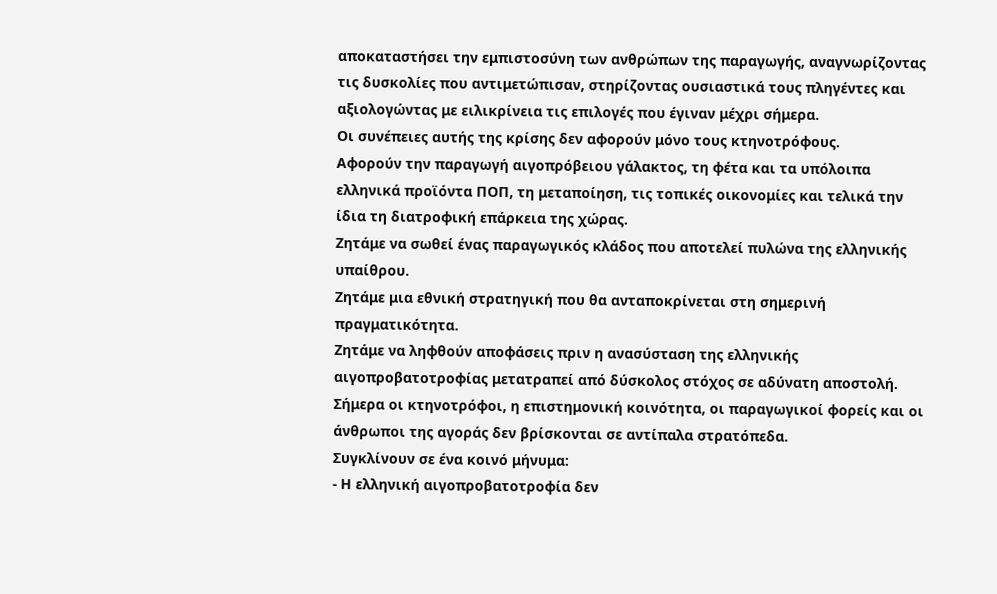αποκαταστήσει την εμπιστοσύνη των ανθρώπων της παραγωγής, αναγνωρίζοντας τις δυσκολίες που αντιμετώπισαν, στηρίζοντας ουσιαστικά τους πληγέντες και αξιολογώντας με ειλικρίνεια τις επιλογές που έγιναν μέχρι σήμερα.
Οι συνέπειες αυτής της κρίσης δεν αφορούν μόνο τους κτηνοτρόφους.
Αφορούν την παραγωγή αιγοπρόβειου γάλακτος, τη φέτα και τα υπόλοιπα ελληνικά προϊόντα ΠΟΠ, τη μεταποίηση, τις τοπικές οικονομίες και τελικά την ίδια τη διατροφική επάρκεια της χώρας.
Ζητάμε να σωθεί ένας παραγωγικός κλάδος που αποτελεί πυλώνα της ελληνικής υπαίθρου.
Ζητάμε μια εθνική στρατηγική που θα ανταποκρίνεται στη σημερινή πραγματικότητα.
Ζητάμε να ληφθούν αποφάσεις πριν η ανασύσταση της ελληνικής αιγοπροβατοτροφίας μετατραπεί από δύσκολος στόχος σε αδύνατη αποστολή.
Σήμερα οι κτηνοτρόφοι, η επιστημονική κοινότητα, οι παραγωγικοί φορείς και οι άνθρωποι της αγοράς δεν βρίσκονται σε αντίπαλα στρατόπεδα.
Συγκλίνουν σε ένα κοινό μήνυμα:
- Η ελληνική αιγοπροβατοτροφία δεν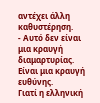αντέχει άλλη καθυστέρηση.
- Αυτό δεν είναι μια κραυγή διαμαρτυρίας. Είναι μια κραυγή ευθύνης.
Γιατί η ελληνική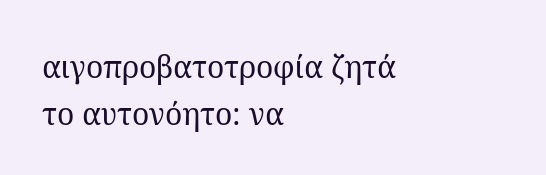αιγοπροβατοτροφία ζητά το αυτονόητο: να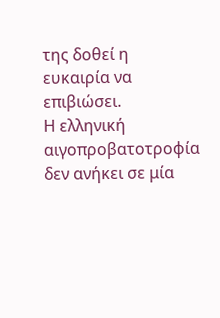της δοθεί η ευκαιρία να επιβιώσει.
Η ελληνική αιγοπροβατοτροφία δεν ανήκει σε μία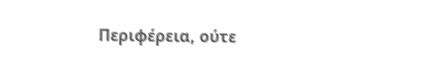Περιφέρεια, ούτε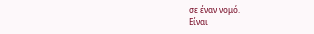σε έναν νομό.
Είναι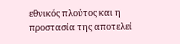εθνικός πλούτος και η προστασία της αποτελεί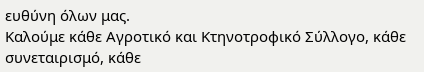ευθύνη όλων μας.
Καλούμε κάθε Αγροτικό και Κτηνοτροφικό Σύλλογο, κάθε συνεταιρισμό, κάθε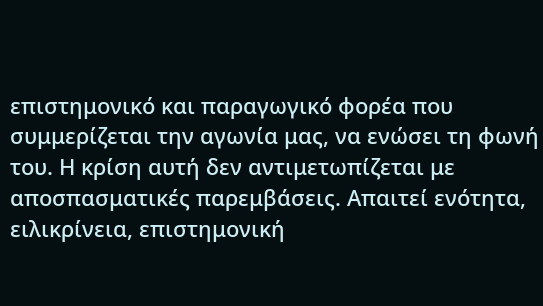επιστημονικό και παραγωγικό φορέα που συμμερίζεται την αγωνία μας, να ενώσει τη φωνή του. Η κρίση αυτή δεν αντιμετωπίζεται με αποσπασματικές παρεμβάσεις. Απαιτεί ενότητα, ειλικρίνεια, επιστημονική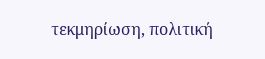τεκμηρίωση, πολιτική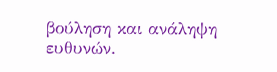βούληση και ανάληψη ευθυνών.